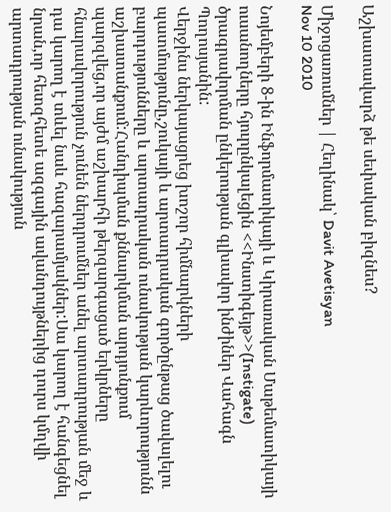Աշխատավարձ թե սեփական բիզնես?

Միջոցառումներ | Հեղինակ՝ Davit Avetisyan
Nov 10 2010

Նոյեմբերի 8-ին Ինֆորմատիկայի և Կիրառական Մաթեմատիկայի ուսանողները հյուրընկալեցին <<Ինստիգեյթ>>(Instigate) ծրագրավորման ընկերության գլխավոր ինժիներ Վահագն Պողոսյանին:
Վերջինս ներկայացրեց խոշոր հիմնարկների պատմությունը,շուկայի և արտադրական գործընթաց ծավալելու բարդությունները և արտադրական ունակության կարևորությունն աշխատանքում:Հանդիպման քննարկման արդյունքում պարզվեց,որ այժմ աշխարհի թերզարգացած երկրները հնարավորություն չունեն ներդրումներ անել արտադրության մեջ և դա կարող է տևել նաև հազարամյակներ:Սա կարող է հանգեցնել նրան,որ հետզհետե ազգային ավանդույթներից դուրս կմղվի արտադրության ունակություն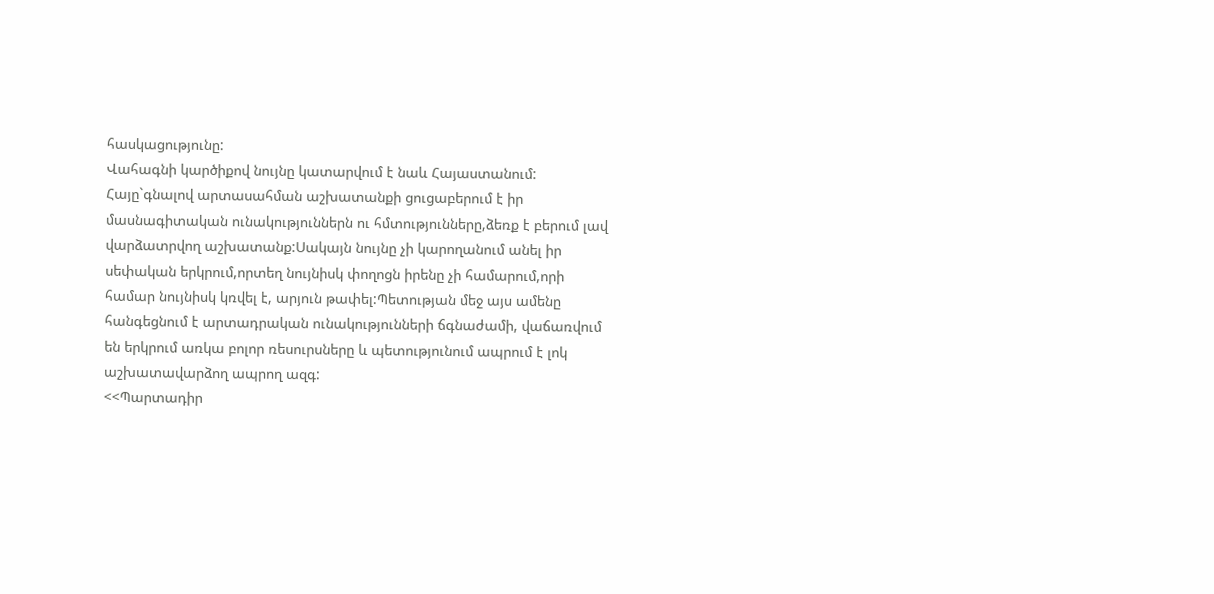հասկացությունը:
Վահագնի կարծիքով նույնը կատարվում է նաև Հայաստանում:
Հայը`գնալով արտասահման աշխատանքի ցուցաբերում է իր մասնագիտական ունակություններն ու հմտությունները,ձեռք է բերում լավ վարձատրվող աշխատանք:Սակայն նույնը չի կարողանում անել իր սեփական երկրում,որտեղ նույնիսկ փողոցն իրենը չի համարում,որի համար նույնիսկ կռվել է, արյուն թափել:Պետության մեջ այս ամենը հանգեցնում է արտադրական ունակությունների ճգնաժամի, վաճառվում են երկրում առկա բոլոր ռեսուրսները և պետությունում ապրում է լոկ աշխատավարձող ապրող ազգ:
<<Պարտադիր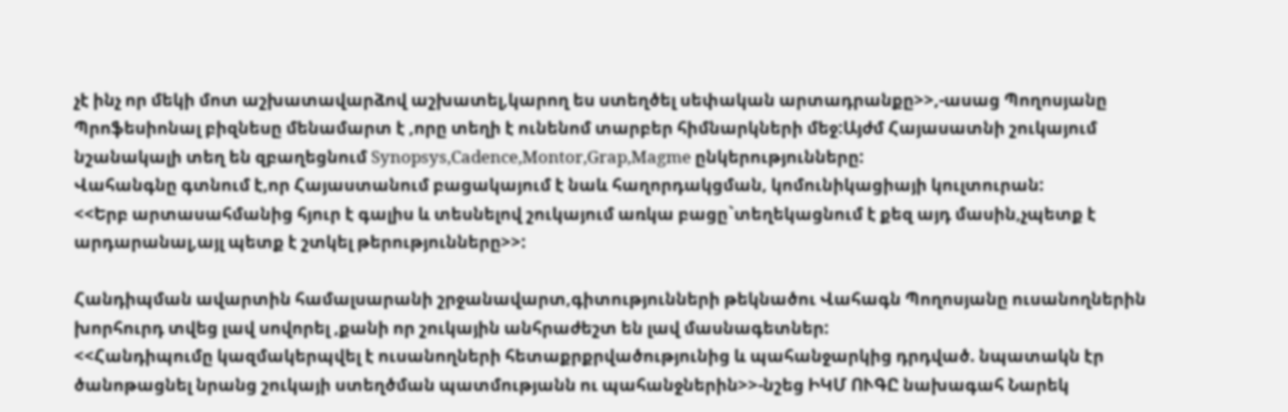չէ ինչ որ մեկի մոտ աշխատավարձով աշխատել,կարող ես ստեղծել սեփական արտադրանքը>>,-ասաց Պողոսյանը
Պրոֆեսիոնալ բիզնեսը մենամարտ է ,որը տեղի է ունենոմ տարբեր հիմնարկների մեջ:Այժմ Հայասատնի շուկայում նշանակալի տեղ են զբաղեցնում Synopsys,Cadence,Montor,Grap,Magme ընկերությունները:
Վահանգնը գտնում է,որ Հայաստանում բացակայում է նաև հաղորդակցման, կոմունիկացիայի կուլտուրան:
<<Երբ արտասահմանից հյուր է գալիս և տեսնելով շուկայում առկա բացը`տեղեկացնում է քեզ այդ մասին,չպետք է արդարանալ,այլ պետք է շտկել թերությունները>>:

Հանդիպման ավարտին համալսարանի շրջանավարտ,գիտությունների թեկնածու Վահագն Պողոսյանը ուսանողներին խորհուրդ տվեց լավ սովորել ,քանի որ շուկային անհրաժեշտ են լավ մասնագետներ:
<<Հանդիպումը կազմակերպվել է ուսանողների հետաքրքրվածությունից և պահանջարկից դրդված. նպատակն էր ծանոթացնել նրանց շուկայի ստեղծման պատմությանն ու պահանջներին>>-նշեց ԻԿՄ ՈՒԳԸ նախագահ Նարեկ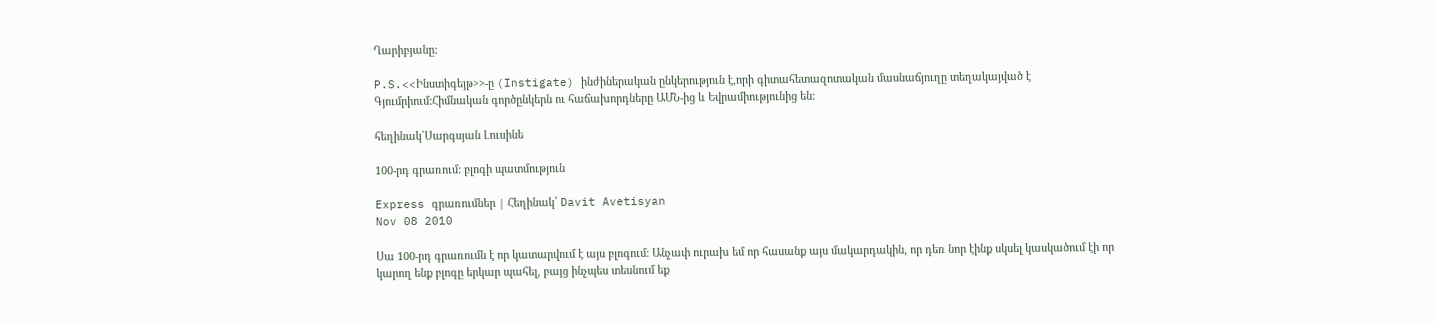Ղարիբյանը:

P.S.<<Ինստիգեյթ>>-ը (Instigate) ինժիներական ընկերություն է,որի գիտահետազոտական մասնաճյուղը տեղակայված է Գյումրիում:Հիմնական գործընկերն ու հաճախորդները ԱՄՆ-ից և Եվրամիությունից են:

հեղինակ`Սարգսյան Լուսինե

100-րդ գրառում: բլոգի պատմություն

Express գրառումներ | Հեղինակ՝ Davit Avetisyan
Nov 08 2010

Սա 100-րդ գրառումն է որ կատարվում է այս բլոգում: Անչափ ուրախ եմ որ հասանք այս մակարդակին, որ դեռ նոր էինք սկսել կասկածում էի որ կարող ենք բլոգը երկար պահել, բայց ինչպես տեսնում եք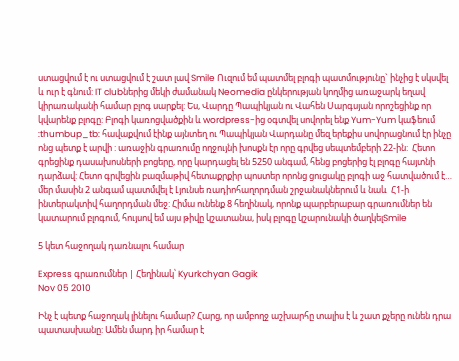ստացվում է ու ստացվում է շատ լավ Smile Ուզում եմ պատմել բլոգի պատմությունը` ինչից է սկսվել և ուր է գնում: IT clubներից մեկի ժամանակ Neomedia ընկերության կողմից առաջարկ եղավ կիրառականի համար բլոգ սարքել: Ես, Վարդը Պապիկյան ու Վահեն Սարգսյան որոշեցինք որ  կվարենք բլոգը: Բլոգի կառոցվածքին և wordpress-ից օգտվել սովորել ենք Yum-Yum կաֆեում :thumbup_tb: հավաքվում էինք այնտեղ ու Պապիկյան Վարդանը մեզ երեքիս սովորացնում էր ինչը ոնց պետք է արվի : առաջին գրառումը ողջույնի խոսքն էր որը գրվեց սեպտեմբերի 22-ին:  Հետո գրեցինք դասախոսների բոցերը, որը կարդացել են 5250 անգամ, հենց բոցերից էլ բլոգը հայտնի դարձավ: Հետո գրվեցին բազմաթիվ հետաքրքիր պոստեր որոնց ցուցակը բլոգի աջ հատվածում է… մեր մասին 2 անգամ պատմվել է Լյունսե ռադիոհաղորդման շրջանակներում և նաև  Հ1-ի ինտերակտիվ հաղորդման մեջ: Հիմա ունենք 8 հեղինակ, որոնք պարբերաբար գրառումներ են կատարում բլոգում, հույսով եմ այս թիվը կշատանա, իսկ բլոգը կշարունակի ծաղկելSmile

5 կետ հաջողակ դառնալու համար

Express գրառումներ | Հեղինակ՝ Kyurkchyan Gagik
Nov 05 2010

Ինչ է պետք հաջողակ լինելու համար? Հարց, որ ամբողջ աշխարհը տալիս է և շատ քչերը ունեն դրա պատասխանը: Ամեն մարդ իր համար է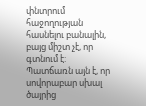փնտրում հաջողության հասնելու բանալին, բայց միշտ չէ, որ գտնում է: Պատճառն այն է, որ սովորաբար սխալ ծայրից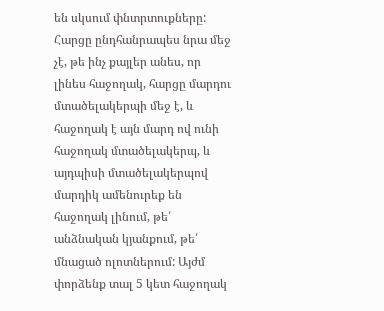են սկսում փնտրտուքները: Հարցը ընդհանրապես նրա մեջ չէ, թե ինչ քայլեր անես, որ լինես հաջողակ, հարցը մարդու մտածելակերպի մեջ է, և հաջողակ է այն մարդ ով ունի հաջողակ մտածելակերպ, և այդպիսի մտածելակերպով մարդիկ ամենուրեք են հաջողակ լինում, թե՛ անձնական կյանքում, թե՛ մնացած ոլոտներում: Այժմ փորձենք տալ 5 կետ հաջողակ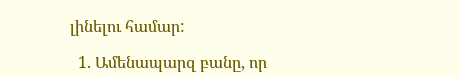լինելու համար:

  1. Ամենապարզ բանը, որ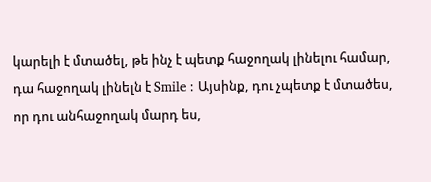կարելի է մտածել, թե ինչ է պետք հաջողակ լինելու համար, դա հաջողակ լինելն է Smile : Այսինք, դու չպետք է մտածես, որ դու անհաջողակ մարդ ես,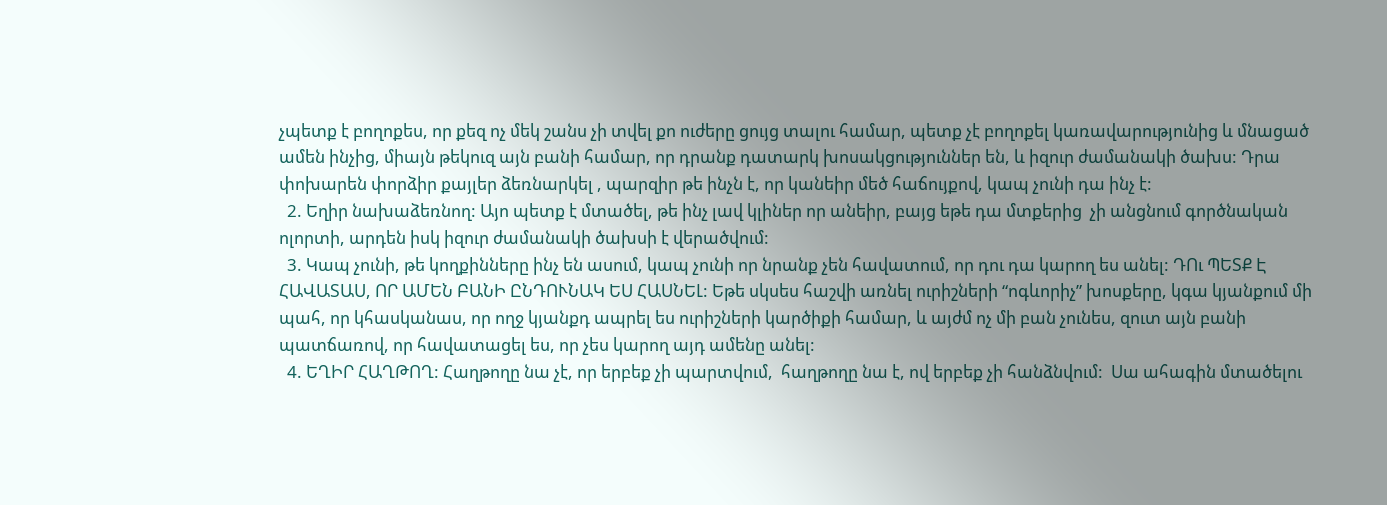չպետք է բողոքես, որ քեզ ոչ մեկ շանս չի տվել քո ուժերը ցույց տալու համար, պետք չէ բողոքել կառավարությունից և մնացած ամեն ինչից, միայն թեկուզ այն բանի համար, որ դրանք դատարկ խոսակցություններ են, և իզուր ժամանակի ծախս: Դրա փոխարեն փորձիր քայլեր ձեռնարկել , պարզիր թե ինչն է, որ կանեիր մեծ հաճույքով, կապ չունի դա ինչ է:
  2. Եղիր նախաձեռնող: Այո պետք է մտածել, թե ինչ լավ կլիներ որ անեիր, բայց եթե դա մտքերից  չի անցնում գործնական ոլորտի, արդեն իսկ իզուր ժամանակի ծախսի է վերածվում:
  3. Կապ չունի, թե կողքինները ինչ են ասում, կապ չունի որ նրանք չեն հավատում, որ դու դա կարող ես անել: ԴՈւ ՊԵՏՔ Է ՀԱՎԱՏԱՍ, ՈՐ ԱՄԵՆ ԲԱՆԻ ԸՆԴՈՒՆԱԿ ԵՍ ՀԱՍՆԵԼ: Եթե սկսես հաշվի առնել ուրիշների “ոգևորիչ” խոսքերը, կգա կյանքում մի պահ, որ կհասկանաս, որ ողջ կյանքդ ապրել ես ուրիշների կարծիքի համար, և այժմ ոչ մի բան չունես, զուտ այն բանի պատճառով, որ հավատացել ես, որ չես կարող այդ ամենը անել:
  4. ԵՂԻՐ ՀԱՂԹՈՂ: Հաղթողը նա չէ, որ երբեք չի պարտվում,  հաղթողը նա է, ով երբեք չի հանձնվում:  Սա ահագին մտածելու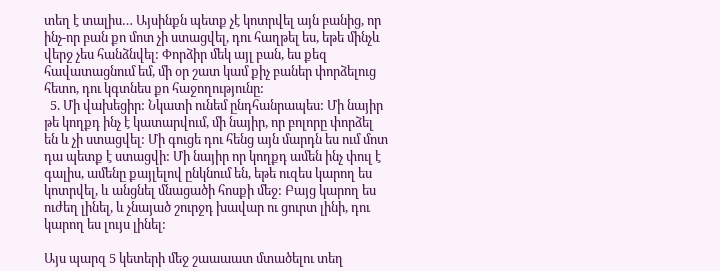տեղ է տալիս… Այսինքն պետք չէ կոտրվել այն բանից, որ ինչ-որ բան քո մոտ չի ստացվել, դու հաղթել ես, եթե մինչև վերջ չես հանձնվել: Փորձիր մեկ այլ բան, ես քեզ հավատացնում եմ, մի օր շատ կամ քիչ բաներ փորձելուց հետո, դու կգտնես քո հաջողությունը:
  5. Մի վախեցիր: Նկատի ունեմ ընդհանրապես: Մի նայիր թե կողքդ ինչ է կատարվում, մի նայիր, որ բոլորը փորձել են և չի ստացվել: Մի գուցե դու հենց այն մարդն ես ում մոտ դա պետք է ստացվի: Մի նայիր որ կողքդ ամեն ինչ փուլ է գալիս, ամենը քայլելով ընկնում են, եթե ուզես կարող ես կոտրվել, և անցնել մնացածի հոսքի մեջ: Բայց կարող ես ուժեղ լինել, և չնայած շուրջդ խավար ու ցուրտ լինի, դու կարող ես լույս լինել:

Այս պարզ 5 կետերի մեջ շաաաատ մտածելու տեղ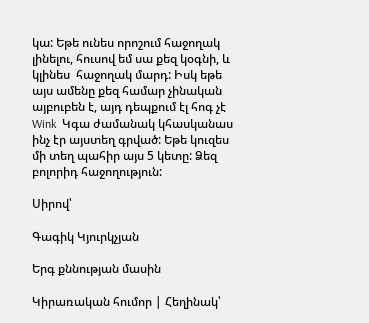կա: Եթե ունես որոշում հաջողակ լինելու, հուսով եմ սա քեզ կօգնի, և կլինես  հաջողակ մարդ: Իսկ եթե այս ամենը քեզ համար չինական այբուբեն է, այդ դեպքում էլ հոգ չէ Wink  Կգա ժամանակ կհասկանաս ինչ էր այստեղ գրված: Եթե կուզես մի տեղ պահիր այս 5 կետը: Ձեզ բոլորիդ հաջողություն:

Սիրով՝

Գագիկ Կյուրկչյան

Երգ քննության մասին

Կիրառական հումոր | Հեղինակ՝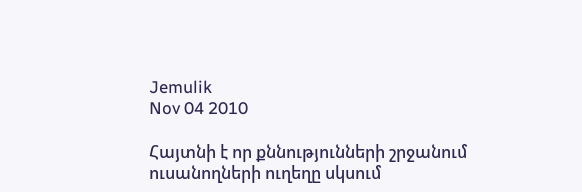Jemulik
Nov 04 2010

Հայտնի է որ քննությունների շրջանում ուսանողների ուղեղը սկսում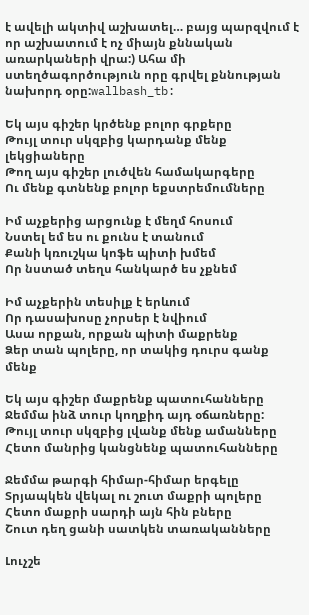է ավելի ակտիվ աշխատել… բայց պարզվում է որ աշխատում է ոչ միայն քննական առարկաների վրա:) Ահա մի ստեղծագործություն որը գրվել քննության նախորդ օրը:wallbash_tb:

Եկ այս գիշեր կրծենք բոլոր գրքերը
Թույլ տուր սկզբից կարդանք մենք լեկցիաները
Թող այս գիշեր լուծվեն համակարգերը
Ու մենք գտնենք բոլոր եքստրեմումները

Իմ աչքերից արցունք է մեղմ հոսում
Նստել եմ ես ու քունս է տանում
Քանի կռուշկա կոֆե պիտի խմեմ
Որ նստած տեղս հանկարծ ես չքնեմ

Իմ աչքերին տեսիլք է երևում
Որ դասախոսը չորսեր է նվիում
Ասա որքան, որքան պիտի մաքրենք
Ձեր տան պոլերը, որ տակից դուրս գանք մենք

Եկ այս գիշեր մաքրենք պատուհանները
Ջեմմա ինձ տուր կողքիդ այդ օճառները:
Թույլ տուր սկզբից լվանք մենք ամանները
Հետո մանրից կանցնենք պատուհանները

Ջեմմա թարգի հիմար-հիմար երգելը
Տրյապկեն վեկալ ու շուտ մաքրի պոլերը
Հետո մաքրի սարդի այն հին բները
Շուտ դեղ ցանի սատկեն տառականները

Լուչշե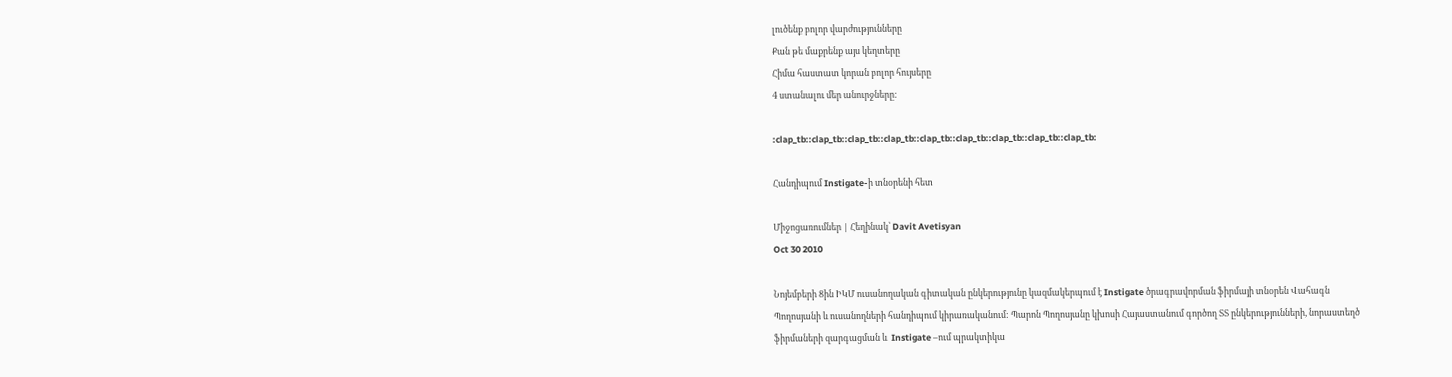լուծենք բոլոր վարժությունները
Քան թե մաքրենք այս կեղտերը
Հիմա հաստատ կորան բոլոր հույսերը
4 ստանալու մեր անուրջները:

:clap_tb::clap_tb::clap_tb::clap_tb::clap_tb::clap_tb::clap_tb::clap_tb::clap_tb:

Հանդիպում Instigate-ի տնօրենի հետ

Միջոցառումներ | Հեղինակ՝ Davit Avetisyan
Oct 30 2010

Նոյեմբերի 8ին ԻԿՄ ուսանողական գիտական ընկերությունը կազմակերպում է Instigate ծրագրավորման ֆիրմայի տնօրեն Վահագն Պողոսյանի և ուսանողների հանդիպում կիրառականում: Պարոն Պողոսյանը կխոսի Հայաստանում գործող ՏՏ ընկերությունների, նորաստեղծ ֆիրմաների զարգացման և  Instigate –ում պրակտիկա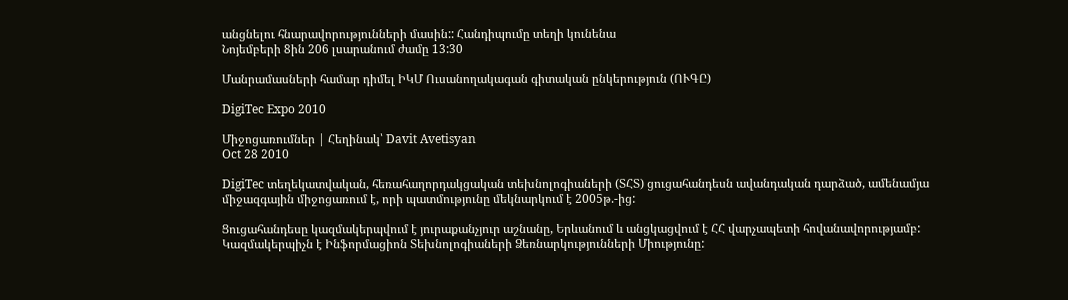անցնելու հնարավորությունների մասին:: Հանդիպումը տեղի կունենա
Նոյեմբերի 8ին 206 լսարանում ժամը 13:30

Մանրամասների համար դիմել ԻԿՄ Ուսանողակագան գիտական ընկերություն (ՈՒԳԸ)

DigiTec Expo 2010

Միջոցառումներ | Հեղինակ՝ Davit Avetisyan
Oct 28 2010

DigiTec տեղեկատվական, հեռահաղորդակցական տեխնոլոգիաների (ՏՀՏ) ցուցահանդեսն ավանդական դարձած, ամենամյա միջազգային միջոցառում է, որի պատմությունը մեկնարկում է 2005թ.-ից:

Ցուցահանդեսը կազմակերպվում է յուրաքանչյուր աշնանը, Երևանում և անցկացվում է ՀՀ վարչապետի հովանավորությամբ: Կազմակերպիչն է Ինֆորմացիոն Տեխնոլոգիաների Ձեռնարկությունների Միությունը: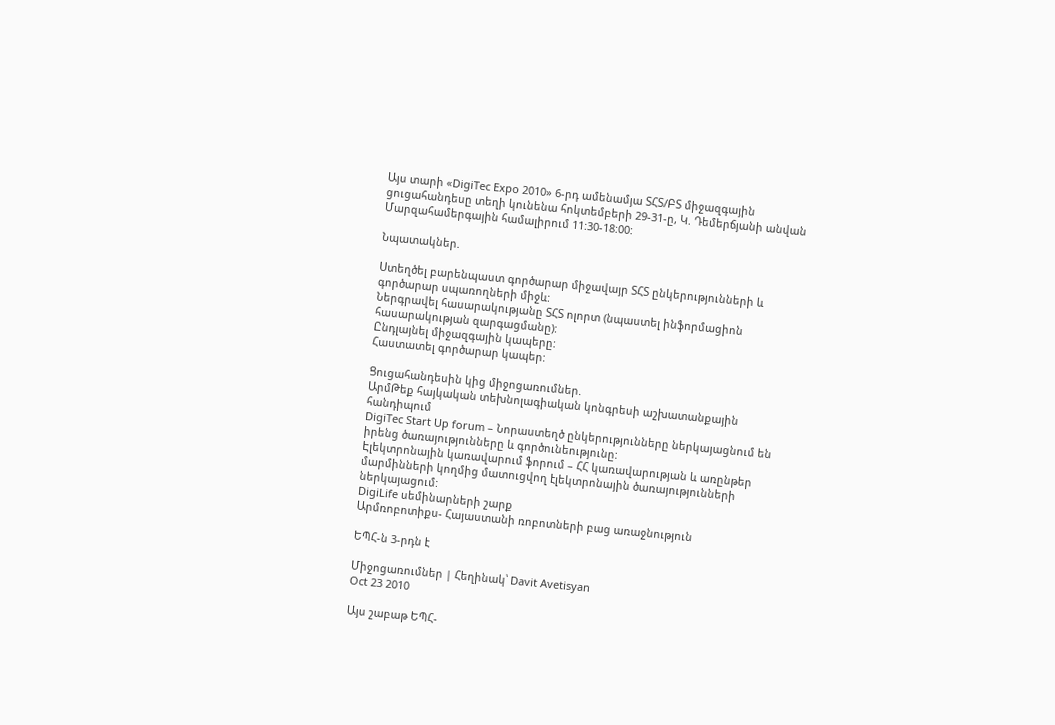Այս տարի «DigiTec Expo 2010» 6-րդ ամենամյա ՏՀՏ/ԲՏ միջազգային ցուցահանդեսը տեղի կունենա հոկտեմբերի 29-31-ը, Կ. Դեմերճյանի անվան Մարզահամերգային համալիրում 11:30-18:00:

Նպատակներ.

Ստեղծել բարենպաստ գործարար միջավայր ՏՀՏ ընկերությունների և գործարար սպառողների միջև:
Ներգրավել հասարակությանը ՏՀՏ ոլորտ (նպաստել ինֆորմացիոն հասարակության զարգացմանը):
Ընդլայնել միջազգային կապերը:
Հաստատել գործարար կապեր:

Ցուցահանդեսին կից միջոցառումներ.
ԱրմԹեք հայկական տեխնոլագիական կոնգրեսի աշխատանքային հանդիպում
DigiTec Start Up forum – Նորաստեղծ ընկերությունները ներկայացնում են իրենց ծառայությունները և գործունեությունը:
Էլեկտրոնային կառավարում ֆորում – ՀՀ կառավարության և առընթեր մարմինների կողմից մատուցվող էլեկտրոնային ծառայությունների ներկայացում:
DigiLife սեմինարների շարք
Արմռոբոտիքս- Հայաստանի ռոբոտների բաց առաջնություն

ԵՊՀ-ն 3-րդն է

Միջոցառումներ | Հեղինակ՝ Davit Avetisyan
Oct 23 2010

Այս շաբաթ ԵՊՀ-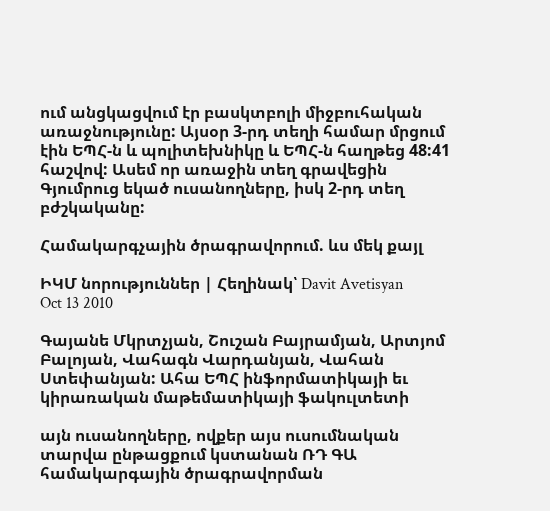ում անցկացվում էր բասկտբոլի միջբուհական  առաջնությունը: Այսօր 3-րդ տեղի համար մրցում էին ԵՊՀ-ն և պոլիտեխնիկը և ԵՊՀ-ն հաղթեց 48:41 հաշվով: Ասեմ որ առաջին տեղ գրավեցին Գյումրուց եկած ուսանողները, իսկ 2-րդ տեղ բժշկականը:

Համակարգչային ծրագրավորում. ևս մեկ քայլ

ԻԿՄ նորություններ | Հեղինակ՝ Davit Avetisyan
Oct 13 2010

Գայանե Մկրտչյան, Շուշան Բայրամյան, Արտյոմ Բալոյան, Վահագն Վարդանյան, Վահան Ստեփանյան: Ահա ԵՊՀ ինֆորմատիկայի եւ կիրառական մաթեմատիկայի ֆակուլտետի

այն ուսանողները, ովքեր այս ուսումնական տարվա ընթացքում կստանան ՌԴ ԳԱ համակարգային ծրագրավորման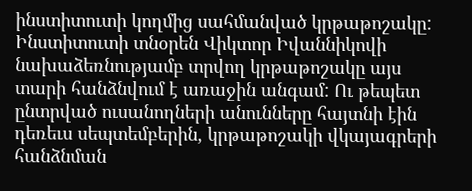ինստիտուտի կողմից սահմանված կրթաթոշակը: Ինստիտուտի տնօրեն Վիկտոր Իվաննիկովի նախաձեռնությամբ տրվող կրթաթոշակը այս տարի հանձնվում է առաջին անգամ: Ու թեպետ ընտրված ուսանողների անունները հայտնի էին դեռեւս սեպտեմբերին, կրթաթոշակի վկայագրերի հանձնման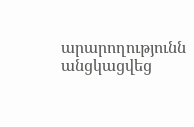արարողությունն անցկացվեց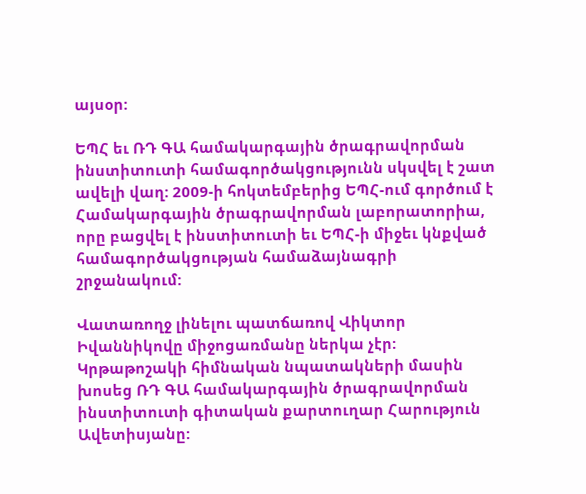այսօր:

ԵՊՀ եւ ՌԴ ԳԱ համակարգային ծրագրավորման ինստիտուտի համագործակցությունն սկսվել է շատ ավելի վաղ: 2009-ի հոկտեմբերից ԵՊՀ-ում գործում է Համակարգային ծրագրավորման լաբորատորիա, որը բացվել է ինստիտուտի եւ ԵՊՀ-ի միջեւ կնքված համագործակցության համաձայնագրի շրջանակում:

Վատառողջ լինելու պատճառով Վիկտոր Իվաննիկովը միջոցառմանը ներկա չէր: Կրթաթոշակի հիմնական նպատակների մասին խոսեց ՌԴ ԳԱ համակարգային ծրագրավորման ինստիտուտի գիտական քարտուղար Հարություն Ավետիսյանը: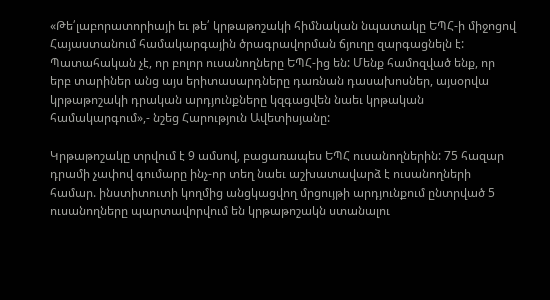«Թե՛լաբորատորիայի եւ թե՛ կրթաթոշակի հիմնական նպատակը ԵՊՀ-ի միջոցով Հայաստանում համակարգային ծրագրավորման ճյուղը զարգացնելն է: Պատահական չէ, որ բոլոր ուսանողները ԵՊՀ-ից են: Մենք համոզված ենք, որ երբ տարիներ անց այս երիտասարդները դառնան դասախոսներ, այսօրվա կրթաթոշակի դրական արդյունքները կզգացվեն նաեւ կրթական համակարգում»,- նշեց Հարություն Ավետիսյանը:

Կրթաթոշակը տրվում է 9 ամսով, բացառապես ԵՊՀ ուսանողներին: 75 հազար դրամի չափով գումարը ինչ-որ տեղ նաեւ աշխատավարձ է ուսանողների համար. ինստիտուտի կողմից անցկացվող մրցույթի արդյունքում ընտրված 5 ուսանողները պարտավորվում են կրթաթոշակն ստանալու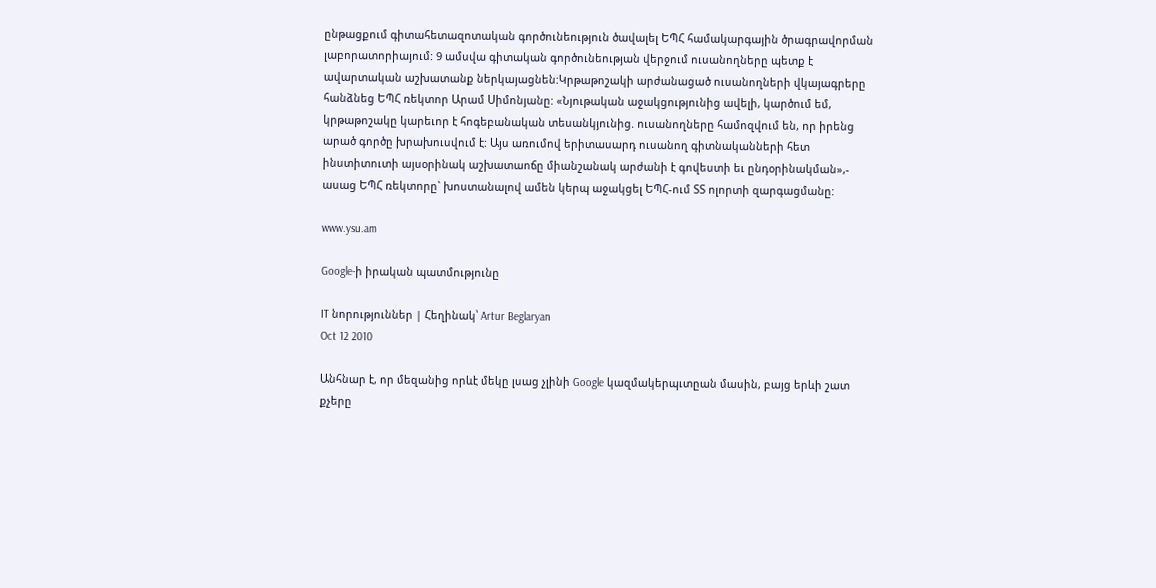ընթացքում գիտահետազոտական գործունեություն ծավալել ԵՊՀ համակարգային ծրագրավորման լաբորատորիայում: 9 ամսվա գիտական գործունեության վերջում ուսանողները պետք է ավարտական աշխատանք ներկայացնեն:Կրթաթոշակի արժանացած ուսանողների վկայագրերը հանձնեց ԵՊՀ ռեկտոր Արամ Սիմոնյանը: «Նյութական աջակցությունից ավելի, կարծում եմ, կրթաթոշակը կարեւոր է հոգեբանական տեսանկյունից. ուսանողները համոզվում են, որ իրենց արած գործը խրախուսվում է: Այս առումով երիտասարդ ուսանող գիտնականների հետ ինստիտուտի այսօրինակ աշխատաոճը միանշանակ արժանի է գովեստի եւ ընդօրինակման»,- ասաց ԵՊՀ ռեկտորը` խոստանալով ամեն կերպ աջակցել ԵՊՀ-ում ՏՏ ոլորտի զարգացմանը:

www.ysu.am

Google-ի իրական պատմությունը

IT նորություններ | Հեղինակ՝ Artur Beglaryan
Oct 12 2010

Անհնար է, որ մեզանից որևէ մեկը լսաց չլինի Google կազմակերպւտըան մասին, բայց երևի շատ քչերը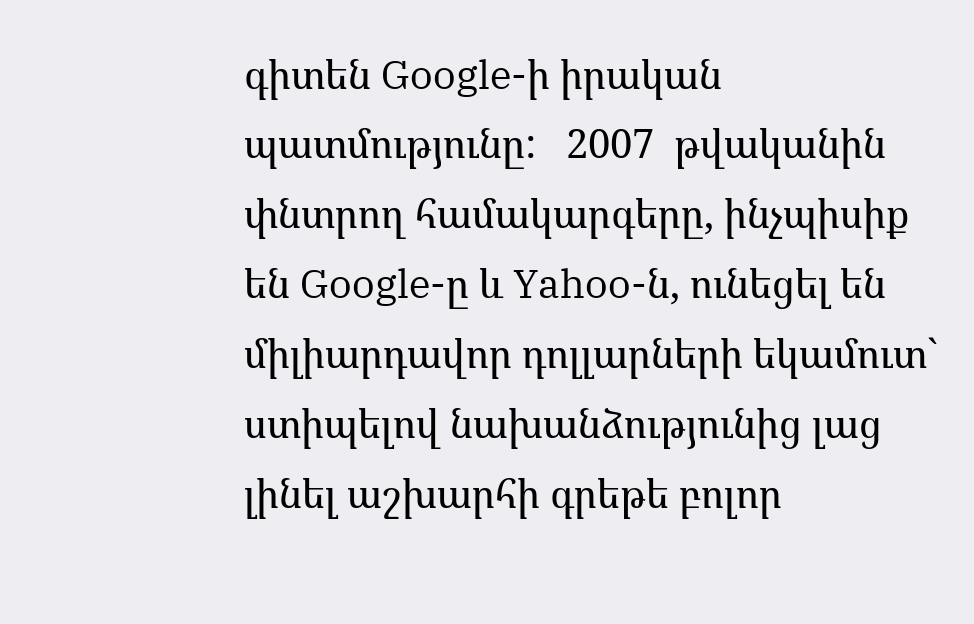գիտեն Google-ի իրական պատմությունը:   2007  թվականին  փնտրող համակարգերը, ինչպիսիք են Google-ը և Yahoo-ն, ունեցել են միլիարդավոր դոլլարների եկամուտ` ստիպելով նախանձությունից լաց լինել աշխարհի գրեթե բոլոր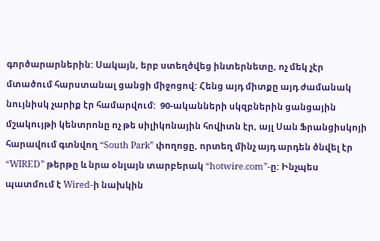գործարարներին: Սակայն, երբ ստեղծվեց ինտերնետը, ոչ մեկ չէր մտածում հարստանալ ցանցի միջոցով: Հենց այդ միտքը այդ ժամանակ նույնիսկ չարիք էր համարվում:  90-ականների սկզբներին ցանցային մշակույթի կենտրոնը ոչ թե սիլիկոնային հովիտն էր, այլ Սան Ֆրանցիսկոյի հարավում գտնվող “South Park” փողոցը, որտեղ մինչ այդ արդեն ծնվել էր “WIRED” թերթը և նրա օնլայն տարբերակ “hotwire.com”-ը: Ինչպես պատմում է Wired-ի նախկին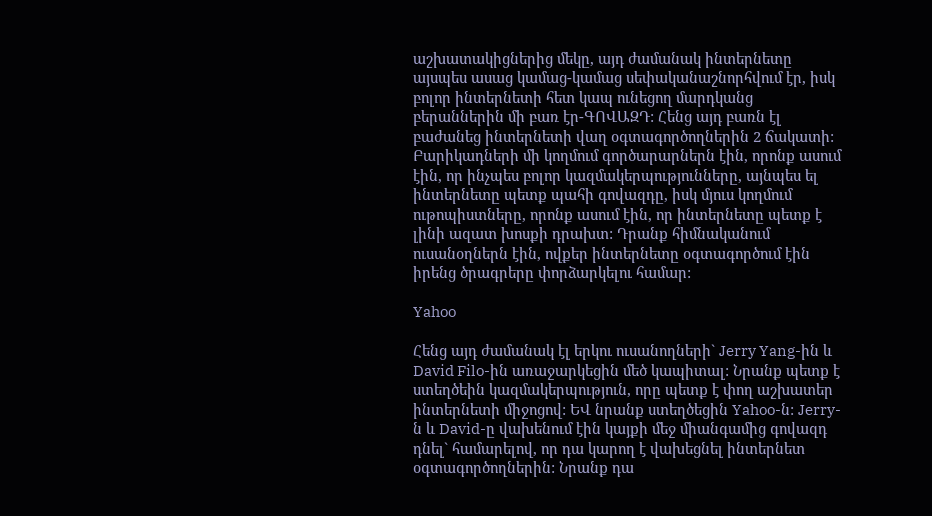աշխատակիցներից մեկը, այդ ժամանակ ինտերնետը այսպես ասաց կամաց-կամաց սեփականաշնորհվում էր, իսկ բոլոր ինտերնետի հետ կապ ունեցող մարդկանց բերաններին մի բառ էր-ԳՈՎԱԶԴ: Հենց այդ բառն էլ բաժանեց ինտերնետի վաղ օգտագործողներին 2 ճակատի: Բարիկադների մի կողմում գործարարներն էին, որոնք ասում էին, որ ինչպես բոլոր կազմակերպությունները, այնպես ել ինտերնետը պետք պահի գովազդը, իսկ մյուս կողմում ութոպիստները, որոնք ասում էին, որ ինտերնետը պետք է լինի ազատ խոսքի դրախտ: Դրանք հիմնականում ուսանօղներն էին, ովքեր ինտերնետը օգտագործում էին իրենց ծրագրերը փորձարկելու համար:

Yahoo

Հենց այդ ժամանակ էլ երկու ուսանողների` Jerry Yang-ին և David Filo-ին առաջարկեցին մեծ կապիտալ: Նրանք պետք է ստեղծեին կազմակերպություն, որը պետք է փող աշխատեր ինտերնետի միջոցով: ԵՎ նրանք ստեղծեցին Yahoo-ն: Jerry-ն և David-ը վախենում էին կայքի մեջ միանգամից գովազդ դնել` համարելով, որ դա կարող է վախեցնել ինտերնետ օգտագործողներին: Նրանք դա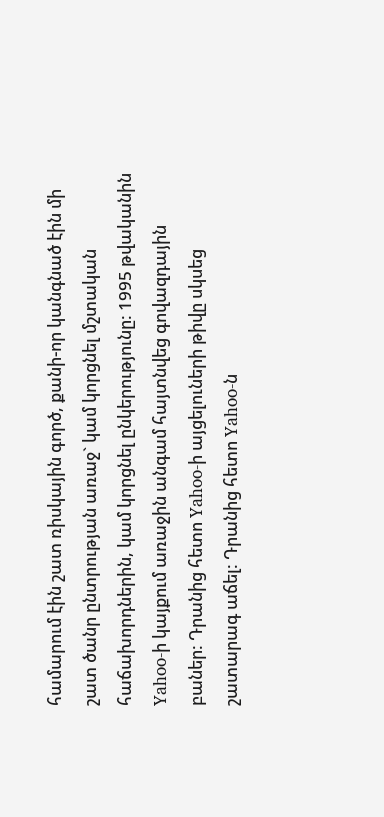համարում էին շատ ռիսկային գործ, քանի-որ կանգնած էին մի շատ ծանր ընտրության առաջ` կամ կորցնել մշտական հաճախորդներին, կամ կորցնել ընկերությունը: 1995 թվականին Yahoo-ի կայքում առաջին անգամ հայտնվեց գովազդային բաներ: Դրանից հետո Yahoo-ի այցելուների թիվը սկսեց շատարագ աճել: Դրանից հետո Yahoo-ն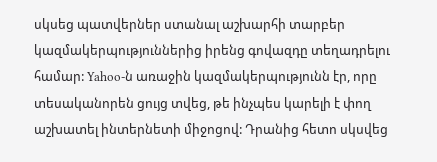սկսեց պատվերներ ստանալ աշխարհի տարբեր կազմակերպություններից իրենց գովազդը տեղադրելու համար: Yahoo-ն առաջին կազմակերպությունն էր, որը տեսականորեն ցույց տվեց, թե ինչպես կարելի է փող աշխատել ինտերնետի միջոցով: Դրանից հետո սկսվեց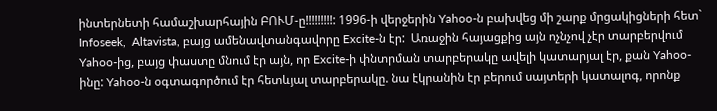ինտերնետի համաշխարհային ԲՈՒՄ-ը!!!!!!!!!: 1996-ի վերջերին Yahoo-ն բախվեց մի շարք մրցակիցների հետ` Infoseek,  Altavista, բայց ամենավտանգավորը Excite-ն էր:  Առաջին հայացքից այն ոչնչով չէր տարբերվում Yahoo-ից, բայց փաստը մնում էր այն, որ Excite-ի փնտրման տարբերակը ավելի կատարյալ էր, քան Yahoo-ինը: Yahoo-ն օգտագործում էր հետևյալ տարբերակը. նա էկրանին էր բերում սայտերի կատալոգ, որոնք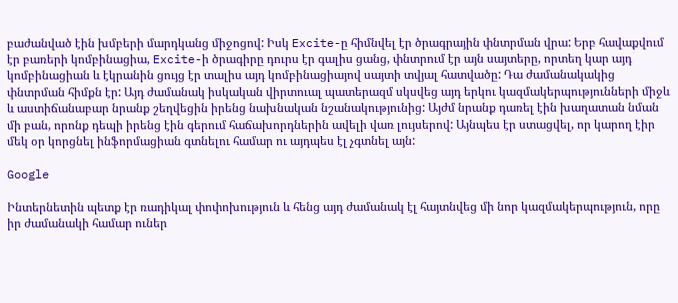բաժանված էին խմբերի մարդկանց միջոցով: Իսկ Excite-ը հիմնվել էր ծրագրային փնտրման վրա: Երբ հավաքվում էր բառերի կոմբինացիա, Excite-ի ծրագիրը դուրս էր գալիս ցանց, փնտրում էր այն սայտերը, որտեղ կար այդ կոմբինացիան և էկրանին ցույց էր տալիս այդ կոմբինացիայով սայտի տվյալ հատվածը: Դա ժամանակակից փնտրման հիմքն էր: Այդ ժամանակ իսկական վիրտուալ պատերազմ սկսվեց այդ երկու կազմակերպությունների միջև և աստիճանաբար նրանք շեղվեցին իրենց նախնական նշանակությունից: Այժմ նրանք դառել էին խաղատան նման մի բան, որոնք դեպի իրենց էին գերում հաճախորդներին ավելի վառ լույսերով: Այնպես էր ստացվել, որ կարող էիր մեկ օր կորցնել ինֆորմացիան գտնելու համար ու այդպես էլ չգտնել այն:

Google

Ինտերնետին պետք էր ռադիկալ փոփոխություն և հենց այդ ժամանակ էլ հայտնվեց մի նոր կազմակերպություն, որը իր ժամանակի համար ուներ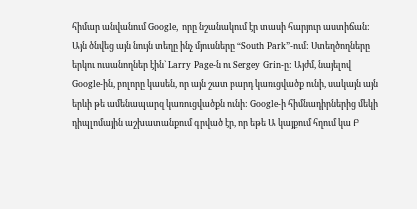հիմար անվանում Google, որը նշանակում էր տասի հարյուր աստիճան: Այն ծնվեց այն նույն տեղը ինչ մյուսները “South Park”-ում: Ստեղծողները երկու ուսանողներ էին` Larry Page-ն ու Sergey Grin-ը: Այժմ, նայելով Google-ին, բոլորը կասեն, որ այն շատ բարդ կառւցվածք ունի, սակայն այն երևի թե ամենապարզ կառուցվածքն ունի: Google-ի հիմնադիրներից մեկի դիպլոմային աշխատանքում գրված էր, որ եթե Ա կայքում հղում կա Բ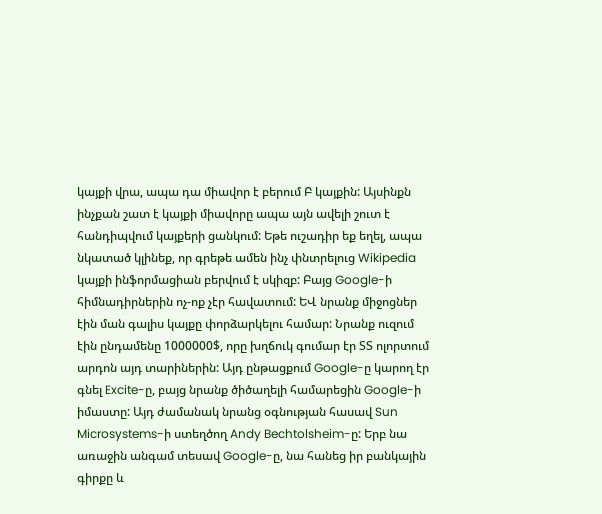կայքի վրա, ապա դա միավոր է բերում Բ կայքին: Այսինքն ինչքան շատ է կայքի միավորը ապա այն ավելի շուտ է հանդիպվում կայքերի ցանկում: Եթե ուշադիր եք եղել, ապա նկատած կլինեք, որ գրեթե ամեն ինչ փնտրելուց Wikipedia կայքի ինֆորմացիան բերվում է սկիզբ: Բայց Google-ի հիմնադիրներին ոչ-ոք չէր հավատում: ԵՎ նրանք միջոցներ էին ման գալիս կայքը փորձարկելու համար: Նրանք ուզում էին ընդամենը 1000000$, որը խղճուկ գումար էր ՏՏ ոլորտում արդոն այդ տարիներին: Այդ ընթացքում Google-ը կարող էր գնել Excite-ը, բայց նրանք ծիծաղելի համարեցին Google-ի իմաստը: Այդ ժամանակ նրանց օգնության հասավ Sun Microsystems-ի ստեղծող Andy Bechtolsheim-ը: Երբ նա առաջին անգամ տեսավ Google-ը, նա հանեց իր բանկային գիրքը և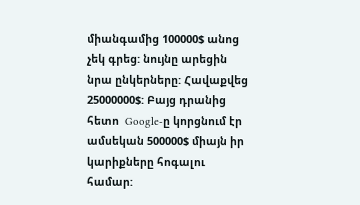միանգամից 100000$ անոց չեկ գրեց: նույնը արեցին նրա ընկերները: Հավաքվեց 25000000$: Բայց դրանից հետո  Google-ը կորցնում էր ամսեկան 500000$ միայն իր կարիքները հոգալու համար: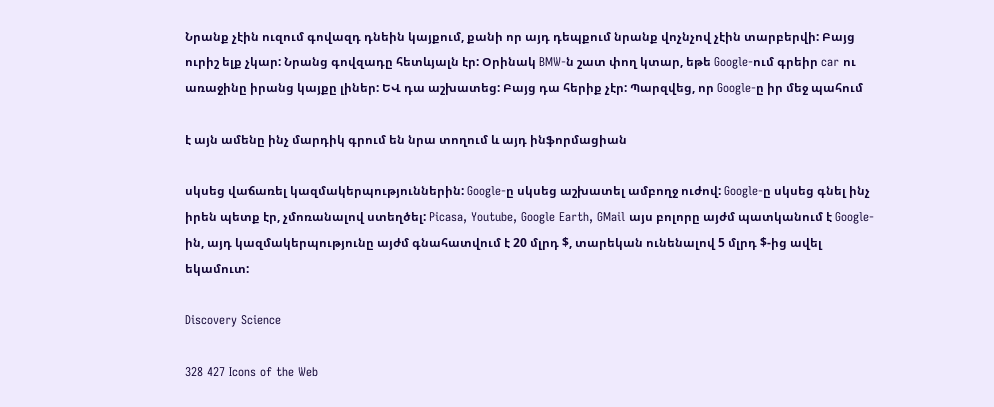Նրանք չէին ուզում գովազդ դնեին կայքում, քանի որ այդ դեպքում նրանք վոչնչով չէին տարբերվի: Բայց ուրիշ ելք չկար: Նրանց գովզադը հետևյալն էր: Օրինակ BMW-ն շատ փող կտար, եթե Google-ում գրեիր car ու առաջինը իրանց կայքը լիներ: ԵՎ դա աշխատեց: Բայց դա հերիք չէր: Պարզվեց, որ Google-ը իր մեջ պահում

է այն ամենը ինչ մարդիկ գրում են նրա տողում և այդ ինֆորմացիան

սկսեց վաճառել կազմակերպություններին: Google-ը սկսեց աշխատել ամբողջ ուժով: Google-ը սկսեց գնել ինչ իրեն պետք էր, չմոռանալով ստեղծել: Picasa, Youtube, Google Earth, GMail այս բոլորը այժմ պատկանում է Google-ին, այդ կազմակերպությունը այժմ գնահատվում է 20 մլրդ $, տարեկան ունենալով 5 մլրդ $-ից ավել եկամուտ:

Discovery Science

328 427 Icons of the Web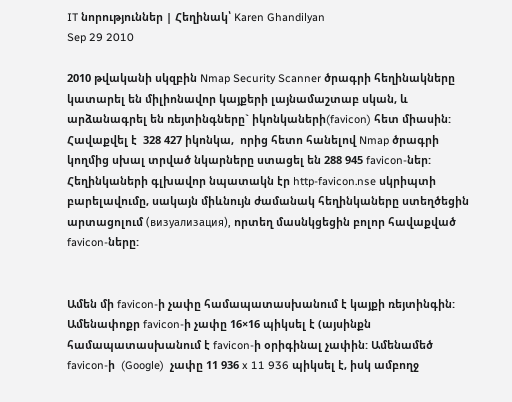IT նորություններ | Հեղինակ՝ Karen Ghandilyan
Sep 29 2010

2010 թվականի սկզբին Nmap Security Scanner ծրագրի հեղինակները կատարել են միլիոնավոր կայքերի լայնամաշտաբ սկան, և արձանագրել են ռեյտինգները` իկոնկաների(favicon) հետ միասին: Հավաքվել է  328 427 իկոնկա,  որից հետո հանելով Nmap ծրագրի կողմից սխալ տրված նկարները ստացել են 288 945 favicon-ներ: Հեղինկաների գլխավոր նպատակն էր http-favicon.nse սկրիպտի բարելավումը, սակայն միևնույն ժամանակ հեղինկաները ստեղծեցին արտացոլում (визуализация), որտեղ մասնկցեցին բոլոր հավաքված favicon-ները:


Ամեն մի favicon-ի չափը համապատասխանում է կայքի ռեյտինգին: Ամենափոքր favicon-ի չափը 16×16 պիկսել է (այսինքն համապատասխանում է favicon-ի օրիգինալ չափին: Ամենամեծ favicon-ի  (Google)  չափը 11 936 x 11 936 պիկսել է, իսկ ամբողջ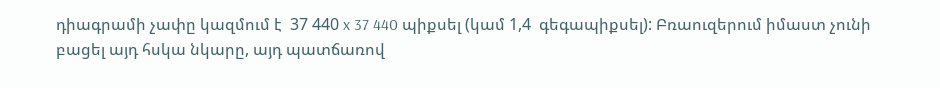դիագրամի չափը կազմում է  37 440 x 37 440 պիքսել (կամ 1,4  գեգապիքսել): Բռաուզերում իմաստ չունի բացել այդ հսկա նկարը, այդ պատճառով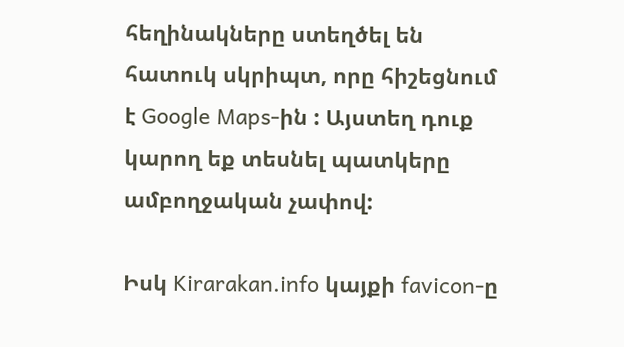հեղինակները ստեղծել են հատուկ սկրիպտ, որը հիշեցնում է Google Maps-ին : Այստեղ դուք կարող եք տեսնել պատկերը ամբողջական չափով:

Իսկ Kirarakan.info կայքի favicon-ը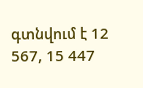գտնվում է 12 567, 15 447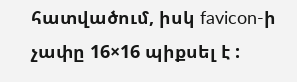հատվածում, իսկ favicon-ի չափը 16×16 պիքսել է :